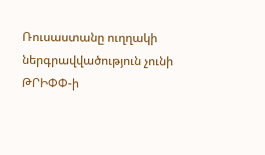Ռուսաստանը ուղղակի ներգրավվածություն չունի ԹՐԻՓՓ-ի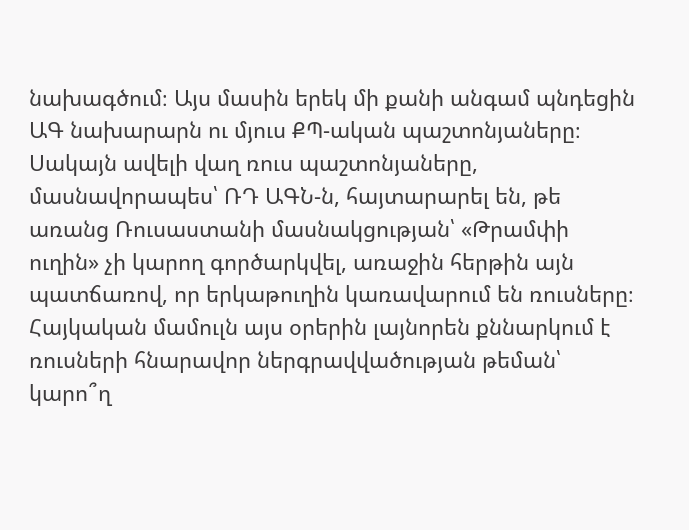նախագծում։ Այս մասին երեկ մի քանի անգամ պնդեցին ԱԳ նախարարն ու մյուս ՔՊ-ական պաշտոնյաները։ Սակայն ավելի վաղ ռուս պաշտոնյաները, մասնավորապես՝ ՌԴ ԱԳՆ-ն, հայտարարել են, թե առանց Ռուսաստանի մասնակցության՝ «Թրամփի ուղին» չի կարող գործարկվել, առաջին հերթին այն պատճառով, որ երկաթուղին կառավարում են ռուսները։
Հայկական մամուլն այս օրերին լայնորեն քննարկում է ռուսների հնարավոր ներգրավվածության թեման՝ կարո՞ղ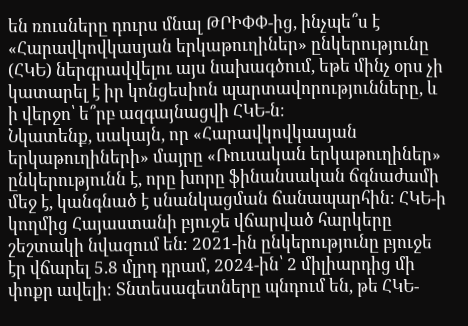են ռուսները դուրս մնալ ԹՐԻՓՓ-ից, ինչպե՞ս է «Հարավկովկասյան երկաթուղիներ» ընկերությունը (ՀԿԵ) ներգրավվելու այս նախագծում, եթե մինչ օրս չի կատարել է իր կոնցեսիոն պարտավորությունները, և ի վերջո՝ ե՞րբ ազգայնացվի ՀԿԵ-ն։
Նկատենք, սակայն, որ «Հարավկովկասյան երկաթուղիների» մայրը «Ռուսական երկաթուղիներ» ընկերությունն է, որը խորը ֆինանսական ճգնաժամի մեջ է, կանգնած է սնանկացման ճանապարհին։ ՀԿԵ-ի կողմից Հայաստանի բյուջե վճարված հարկերը շեշտակի նվազում են։ 2021-ին ընկերությունը բյուջե էր վճարել 5.8 մլրդ դրամ, 2024-ին՝ 2 միլիարդից մի փոքր ավելի։ Տնտեսագետները պնդում են, թե ՀԿԵ-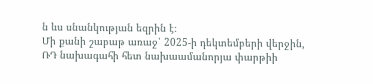ն ևս սնանկության եզրին է։
Մի քանի շաբաթ առաջ՝ 2025-ի դեկտեմբերի վերջին, ՌԴ նախագահի հետ նախաամանորյա փարթիի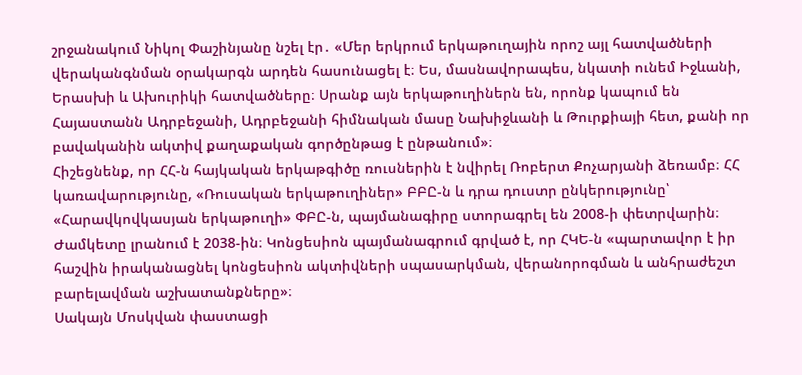շրջանակում Նիկոլ Փաշինյանը նշել էր․ «Մեր երկրում երկաթուղային որոշ այլ հատվածների վերականգնման օրակարգն արդեն հասունացել է։ Ես, մասնավորապես, նկատի ունեմ Իջևանի, Երասխի և Ախուրիկի հատվածները։ Սրանք այն երկաթուղիներն են, որոնք կապում են Հայաստանն Ադրբեջանի, Ադրբեջանի հիմնական մասը Նախիջևանի և Թուրքիայի հետ, քանի որ բավականին ակտիվ քաղաքական գործընթաց է ընթանում»։
Հիշեցնենք, որ ՀՀ-ն հայկական երկաթգիծը ռուսներին է նվիրել Ռոբերտ Քոչարյանի ձեռամբ։ ՀՀ կառավարությունը, «Ռուսական երկաթուղիներ» ԲԲԸ-ն և դրա դուստր ընկերությունը՝ «Հարավկովկասյան երկաթուղի» ՓԲԸ-ն, պայմանագիրը ստորագրել են 2008-ի փետրվարին։ Ժամկետը լրանում է 2038-ին։ Կոնցեսիոն պայմանագրում գրված է, որ ՀԿԵ-ն «պարտավոր է իր հաշվին իրականացնել կոնցեսիոն ակտիվների սպասարկման, վերանորոգման և անհրաժեշտ բարելավման աշխատանքները»։
Սակայն Մոսկվան փաստացի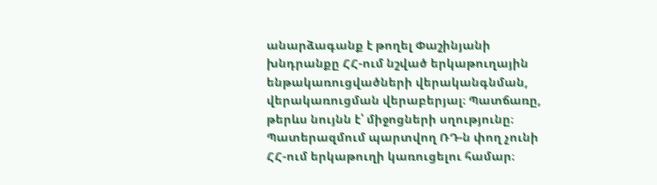անարձագանք է թողել Փաշինյանի խնդրանքը ՀՀ-ում նշված երկաթուղային ենթակառուցվածների վերականգնման, վերակառուցման վերաբերյալ։ Պատճառը, թերևս նույնն է՝ միջոցների սղությունը։ Պատերազմում պարտվող ՌԴ-ն փող չունի ՀՀ-ում երկաթուղի կառուցելու համար։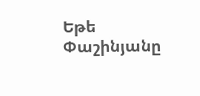Եթե Փաշինյանը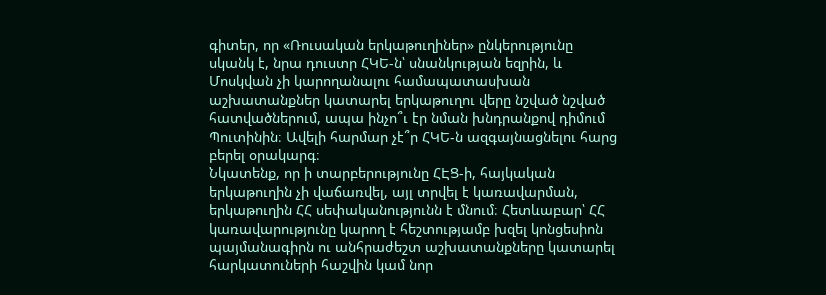գիտեր, որ «Ռուսական երկաթուղիներ» ընկերությունը սկանկ է, նրա դուստր ՀԿԵ-ն՝ սնանկության եզրին, և Մոսկվան չի կարողանալու համապատասխան աշխատանքներ կատարել երկաթուղու վերը նշված նշված հատվածներում, ապա ինչո՞ւ էր նման խնդրանքով դիմում Պուտինին։ Ավելի հարմար չէ՞ր ՀԿԵ-ն ազգայնացնելու հարց բերել օրակարգ։
Նկատենք, որ ի տարբերությունը ՀԷՑ-ի, հայկական երկաթուղին չի վաճառվել, այլ տրվել է կառավարման, երկաթուղին ՀՀ սեփականությունն է մնում։ Հետևաբար՝ ՀՀ կառավարությունը կարող է հեշտությամբ խզել կոնցեսիոն պայմանագիրն ու անհրաժեշտ աշխատանքները կատարել հարկատուների հաշվին կամ նոր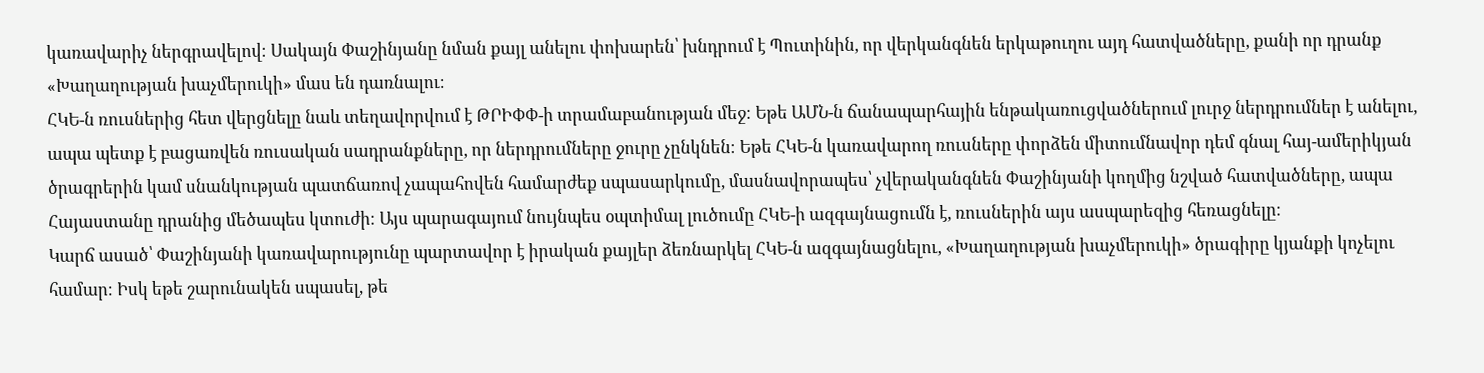կառավարիչ ներգրավելով։ Սակայն Փաշինյանը նման քայլ անելու փոխարեն՝ խնդրում է Պուտինին, որ վերկանգնեն երկաթուղու այդ հատվածները, քանի որ դրանք «Խաղաղության խաչմերուկի» մաս են դառնալու։
ՀԿԵ-ն ռուսներից հետ վերցնելը նաև տեղավորվում է ԹՐԻՓՓ-ի տրամաբանության մեջ։ Եթե ԱՄՆ-ն ճանապարհային ենթակառուցվածներում լուրջ ներդրումներ է անելու, ապա պետք է բացառվեն ռուսական սադրանքները, որ ներդրումները ջուրը չընկնեն։ Եթե ՀԿԵ-ն կառավարող ռուսները փորձեն միտումնավոր դեմ գնալ հայ-ամերիկյան ծրագրերին կամ սնանկության պատճառով չապահովեն համարժեք սպասարկումը, մասնավորապես՝ չվերականգնեն Փաշինյանի կողմից նշված հատվածները, ապա Հայաստանը դրանից մեծապես կտուժի։ Այս պարագայում նույնպես օպտիմալ լուծումը ՀԿԵ-ի ազգայնացումն է, ռուսներին այս ասպարեզից հեռացնելը։
Կարճ ասած՝ Փաշինյանի կառավարությունը պարտավոր է իրական քայլեր ձեռնարկել ՀԿԵ-ն ազգայնացնելու, «Խաղաղության խաչմերուկի» ծրագիրը կյանքի կոչելու համար։ Իսկ եթե շարունակեն սպասել, թե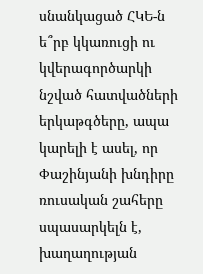սնանկացած ՀԿԵ-ն ե՞րբ կկառուցի ու կվերագործարկի նշված հատվածների երկաթգծերը, ապա կարելի է ասել, որ Փաշինյանի խնդիրը ռուսական շահերը սպասարկելն է, խաղաղության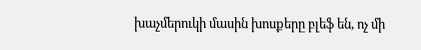խաչմերուկի մասին խոսքերը բլեֆ են, ոչ մի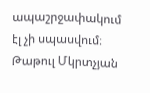ապաշրջափակում էլ չի սպասվում։
Թաթուլ Մկրտչյան